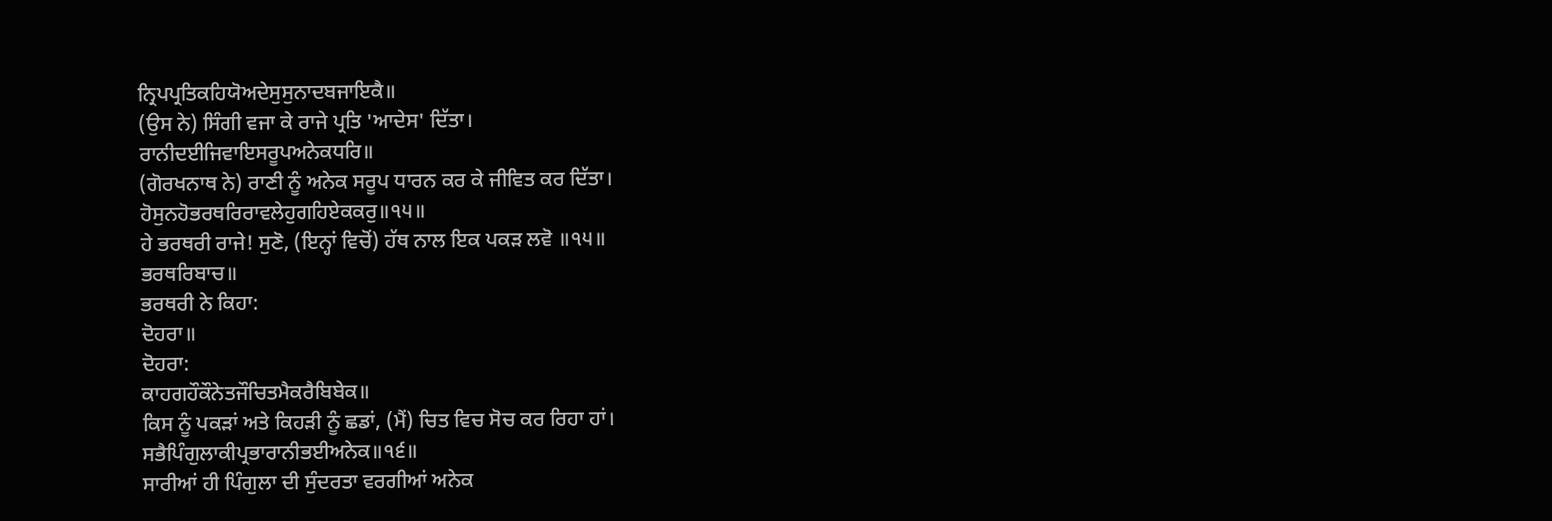ਨ੍ਰਿਪਪ੍ਰਤਿਕਹਿਯੋਅਦੇਸੁਸੁਨਾਦਬਜਾਇਕੈ॥
(ਉਸ ਨੇ) ਸਿੰਗੀ ਵਜਾ ਕੇ ਰਾਜੇ ਪ੍ਰਤਿ 'ਆਦੇਸ' ਦਿੱਤਾ।
ਰਾਨੀਦਈਜਿਵਾਇਸਰੂਪਅਨੇਕਧਰਿ॥
(ਗੋਰਖਨਾਥ ਨੇ) ਰਾਣੀ ਨੂੰ ਅਨੇਕ ਸਰੂਪ ਧਾਰਨ ਕਰ ਕੇ ਜੀਵਿਤ ਕਰ ਦਿੱਤਾ।
ਹੋਸੁਨਹੋਭਰਥਰਿਰਾਵਲੇਹੁਗਹਿਏਕਕਰੁ॥੧੫॥
ਹੇ ਭਰਥਰੀ ਰਾਜੇ! ਸੁਣੋ, (ਇਨ੍ਹਾਂ ਵਿਚੋਂ) ਹੱਥ ਨਾਲ ਇਕ ਪਕੜ ਲਵੋ ॥੧੫॥
ਭਰਥਰਿਬਾਚ॥
ਭਰਥਰੀ ਨੇ ਕਿਹਾ:
ਦੋਹਰਾ॥
ਦੋਹਰਾ:
ਕਾਹਗਹੌਕੌਨੇਤਜੌਚਿਤਮੈਕਰੈਬਿਬੇਕ॥
ਕਿਸ ਨੂੰ ਪਕੜਾਂ ਅਤੇ ਕਿਹੜੀ ਨੂੰ ਛਡਾਂ, (ਮੈਂ) ਚਿਤ ਵਿਚ ਸੋਚ ਕਰ ਰਿਹਾ ਹਾਂ।
ਸਭੈਪਿੰਗੁਲਾਕੀਪ੍ਰਭਾਰਾਨੀਭਈਅਨੇਕ॥੧੬॥
ਸਾਰੀਆਂ ਹੀ ਪਿੰਗੁਲਾ ਦੀ ਸੁੰਦਰਤਾ ਵਰਗੀਆਂ ਅਨੇਕ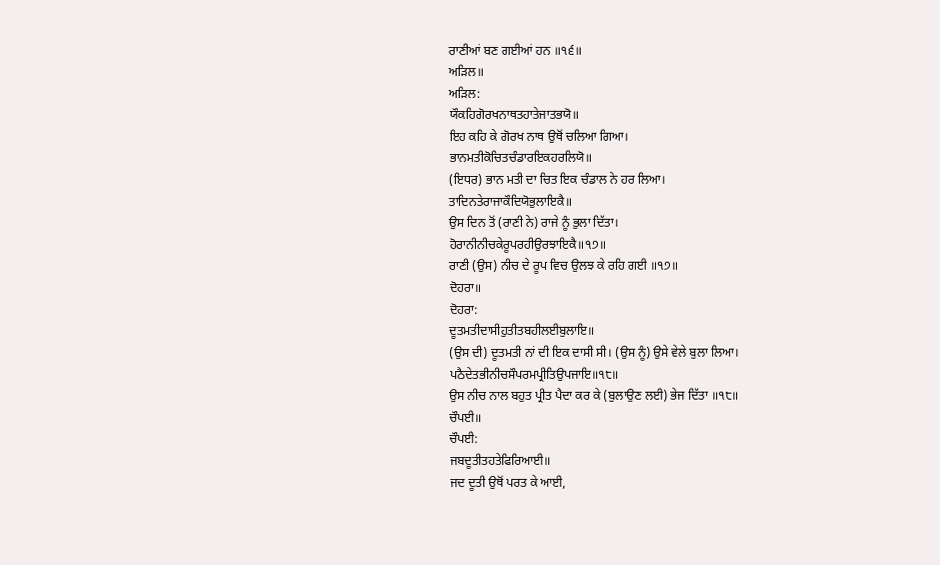ਰਾਣੀਆਂ ਬਣ ਗਈਆਂ ਹਨ ॥੧੬॥
ਅੜਿਲ॥
ਅੜਿਲ:
ਯੌਕਹਿਗੋਰਖਨਾਥਤਹਾਤੇਜਾਤਭਯੋ॥
ਇਹ ਕਹਿ ਕੇ ਗੋਰਖ ਨਾਥ ਉਥੋਂ ਚਲਿਆ ਗਿਆ।
ਭਾਨਮਤੀਕੋਚਿਤਚੰਡਾਰਇਕਹਰਲਿਯੋ॥
(ਇਧਰ) ਭਾਨ ਮਤੀ ਦਾ ਚਿਤ ਇਕ ਚੰਡਾਲ ਨੇ ਹਰ ਲਿਆ।
ਤਾਦਿਨਤੇਰਾਜਾਕੌਦਿਯੋਭੁਲਾਇਕੈ॥
ਉਸ ਦਿਨ ਤੋਂ (ਰਾਣੀ ਨੇ) ਰਾਜੇ ਨੂੰ ਭੁਲਾ ਦਿੱਤਾ।
ਹੋਰਾਨੀਨੀਚਕੇਰੂਪਰਹੀਉਰਝਾਇਕੈ॥੧੭॥
ਰਾਣੀ (ਉਸ) ਨੀਚ ਦੇ ਰੂਪ ਵਿਚ ਉਲਝ ਕੇ ਰਹਿ ਗਈ ॥੧੭॥
ਦੋਹਰਾ॥
ਦੋਹਰਾ:
ਦੂਤਮਤੀਦਾਸੀਹੁਤੀਤਬਹੀਲਈਬੁਲਾਇ॥
(ਉਸ ਦੀ) ਦੂਤਮਤੀ ਨਾਂ ਦੀ ਇਕ ਦਾਸੀ ਸੀ। (ਉਸ ਨੂੰ) ਉਸੇ ਵੇਲੇ ਬੁਲਾ ਲਿਆ।
ਪਠੈਦੇਤਭੀਨੀਚਸੌਪਰਮਪ੍ਰੀਤਿਉਪਜਾਇ॥੧੮॥
ਉਸ ਨੀਚ ਨਾਲ ਬਹੁਤ ਪ੍ਰੀਤ ਪੈਦਾ ਕਰ ਕੇ (ਬੁਲਾਉਣ ਲਈ) ਭੇਜ ਦਿੱਤਾ ॥੧੮॥
ਚੌਪਈ॥
ਚੌਪਈ:
ਜਬਦੂਤੀਤਹਤੇਫਿਰਿਆਈ॥
ਜਦ ਦੂਤੀ ਉਥੋਂ ਪਰਤ ਕੇ ਆਈ,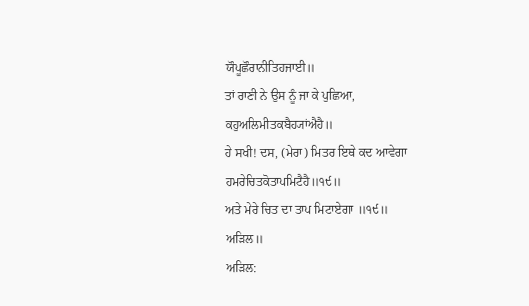ਯੌਪੂਛੌਰਾਨੀਤਿਹਜਾਈ॥
ਤਾਂ ਰਾਣੀ ਨੇ ਉਸ ਨੂੰ ਜਾ ਕੇ ਪੁਛਿਆ,
ਕਹੁਅਲਿਮੀਤਕਬੈਹ੍ਯਾਂਐਹੈ॥
ਹੇ ਸਖੀ! ਦਸ, (ਮੇਰਾ) ਮਿਤਰ ਇਥੇ ਕਦ ਆਵੇਗਾ
ਹਮਰੇਚਿਤਕੋਤਾਪਮਿਟੈਹੈ॥੧੯॥
ਅਤੇ ਮੇਰੇ ਚਿਤ ਦਾ ਤਾਪ ਮਿਟਾਏਗਾ ॥੧੯॥
ਅੜਿਲ॥
ਅੜਿਲ: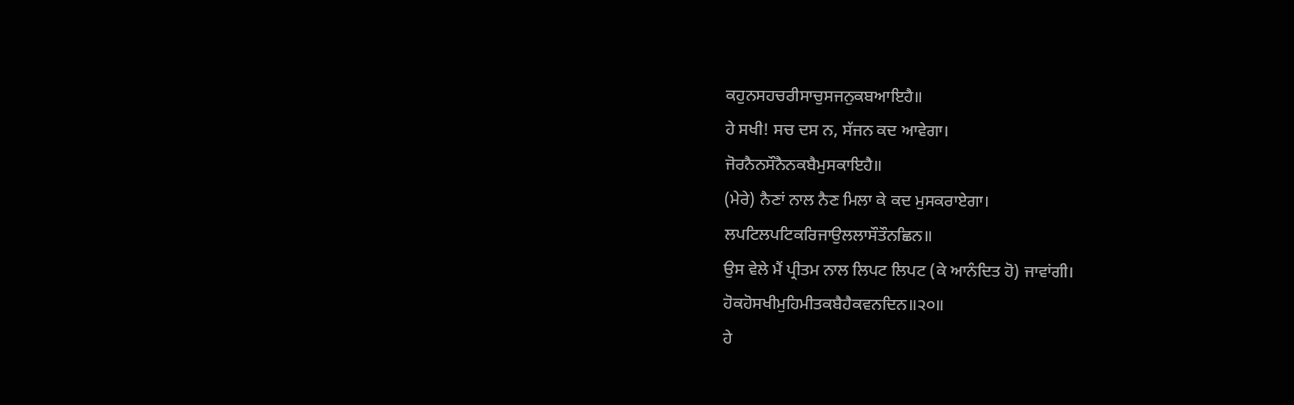ਕਹੁਨਸਹਚਰੀਸਾਚੁਸਜਨੁਕਬਆਇਹੈ॥
ਹੇ ਸਖੀ! ਸਚ ਦਸ ਨ, ਸੱਜਨ ਕਦ ਆਵੇਗਾ।
ਜੋਰਨੈਨਸੌਨੈਨਕਬੈਮੁਸਕਾਇਹੈ॥
(ਮੇਰੇ) ਨੈਣਾਂ ਨਾਲ ਨੈਣ ਮਿਲਾ ਕੇ ਕਦ ਮੁਸਕਰਾਏਗਾ।
ਲਪਟਿਲਪਟਿਕਰਿਜਾਉਲਲਾਸੌਤੌਨਛਿਨ॥
ਉਸ ਵੇਲੇ ਮੈਂ ਪ੍ਰੀਤਮ ਨਾਲ ਲਿਪਟ ਲਿਪਟ (ਕੇ ਆਨੰਦਿਤ ਹੋ) ਜਾਵਾਂਗੀ।
ਹੋਕਹੋਸਖੀਮੁਹਿਮੀਤਕਬੈਹੈਕਵਨਦਿਨ॥੨੦॥
ਹੇ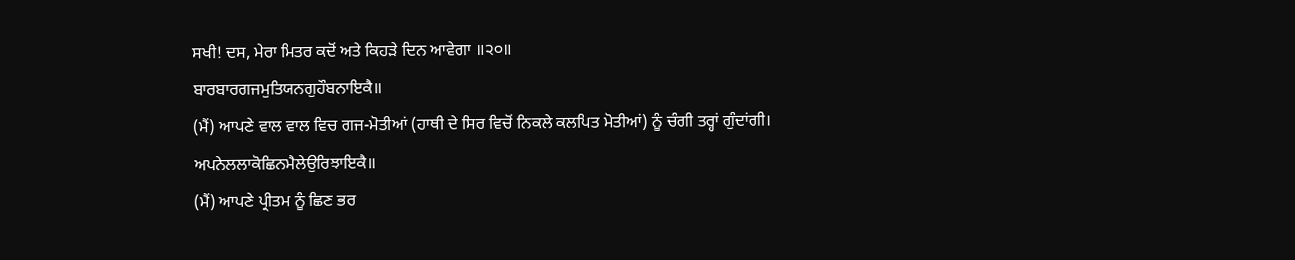ਸਖੀ! ਦਸ, ਮੇਰਾ ਮਿਤਰ ਕਦੋਂ ਅਤੇ ਕਿਹੜੇ ਦਿਨ ਆਵੇਗਾ ॥੨੦॥
ਬਾਰਬਾਰਗਜਮੁਤਿਯਨਗੁਹੌਬਨਾਇਕੈ॥
(ਮੈਂ) ਆਪਣੇ ਵਾਲ ਵਾਲ ਵਿਚ ਗਜ-ਮੋਤੀਆਂ (ਹਾਥੀ ਦੇ ਸਿਰ ਵਿਚੋਂ ਨਿਕਲੇ ਕਲਪਿਤ ਮੋਤੀਆਂ) ਨੂੰ ਚੰਗੀ ਤਰ੍ਹਾਂ ਗੁੰਦਾਂਗੀ।
ਅਪਨੇਲਲਾਕੋਛਿਨਮੈਲੇਉਰਿਝਾਇਕੈ॥
(ਮੈਂ) ਆਪਣੇ ਪ੍ਰੀਤਮ ਨੂੰ ਛਿਣ ਭਰ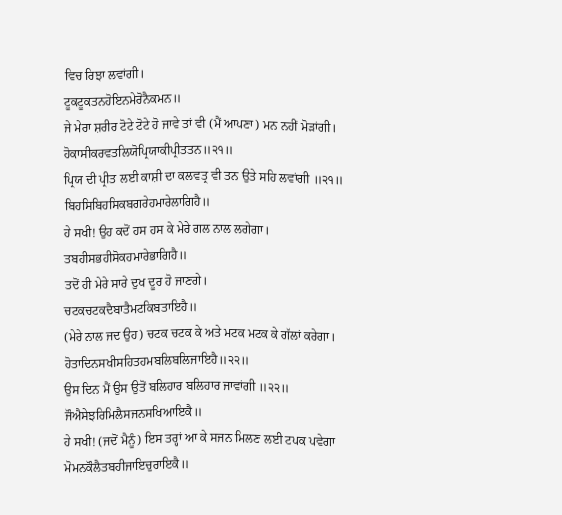ਵਿਚ ਰਿਝਾ ਲਵਾਂਗੀ।
ਟੂਕਟੂਕਤਨਹੋਇਨਮੇਰੋਨੈਕਮਨ॥
ਜੇ ਮੇਰਾ ਸ਼ਰੀਰ ਟੋਟੇ ਟੋਟੇ ਹੋ ਜਾਵੇ ਤਾਂ ਵੀ (ਮੈਂ ਆਪਣਾ) ਮਨ ਨਹੀਂ ਮੋੜਾਂਗੀ।
ਹੋਕਾਸੀਕਰਵਤਲਿਯੋਪ੍ਰਿਯਾਕੀਪ੍ਰੀਤਤਨ॥੨੧॥
ਪ੍ਰਿਯ ਦੀ ਪ੍ਰੀਤ ਲਈ ਕਾਸ਼ੀ ਦਾ ਕਲਵਤ੍ਰ ਵੀ ਤਨ ਉਤੇ ਸਹਿ ਲਵਾਂਗੀ ॥੨੧॥
ਬਿਹਸਿਬਿਹਸਿਕਬਗਰੇਹਮਾਰੇਲਾਗਿਹੈ॥
ਹੇ ਸਖੀ! ਉਹ ਕਦੋਂ ਹਸ ਹਸ ਕੇ ਮੇਰੇ ਗਲ ਨਾਲ ਲਗੇਗਾ।
ਤਬਹੀਸਭਹੀਸੋਕਹਮਾਰੇਭਾਗਿਹੈ॥
ਤਦੋਂ ਹੀ ਮੇਰੇ ਸਾਰੇ ਦੁਖ ਦੂਰ ਹੋ ਜਾਣਗੇ।
ਚਟਕਚਟਕਦੈਬਾਤੈਮਟਕਿਬਤਾਇਹੈ॥
(ਮੇਰੇ ਨਾਲ ਜਦ ਉਹ) ਚਟਕ ਚਟਕ ਕੇ ਅਤੇ ਮਟਕ ਮਟਕ ਕੇ ਗੱਲਾਂ ਕਰੇਗਾ।
ਹੋਤਾਦਿਨਸਖੀਸਹਿਤਹਮਬਲਿਬਲਿਜਾਇਹੈ॥੨੨॥
ਉਸ ਦਿਨ ਮੈਂ ਉਸ ਉਤੋਂ ਬਲਿਹਾਰ ਬਲਿਹਾਰ ਜਾਵਾਂਗੀ ॥੨੨॥
ਜੌਐਸੇਝਰਿਮਿਲੈਸਜਨਸਖਿਆਇਕੈ॥
ਹੇ ਸਖੀ! (ਜਦੋਂ ਮੈਨੂੰ) ਇਸ ਤਰ੍ਹਾਂ ਆ ਕੇ ਸਜਨ ਮਿਲਣ ਲਈ ਟਪਕ ਪਵੇਗਾ
ਮੋਮਨਕੌਲੈਤਬਹੀਜਾਇਚੁਰਾਇਕੈ॥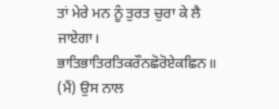ਤਾਂ ਮੇਰੇ ਮਨ ਨੂੰ ਤੁਰਤ ਚੁਰਾ ਕੇ ਲੈ ਜਾਏਗਾ।
ਭਾਤਿਭਾਤਿਰਤਿਕਰੌਨਛੋਰੋਏਕਛਿਨ॥
(ਮੈਂ) ਉਸ ਨਾਲ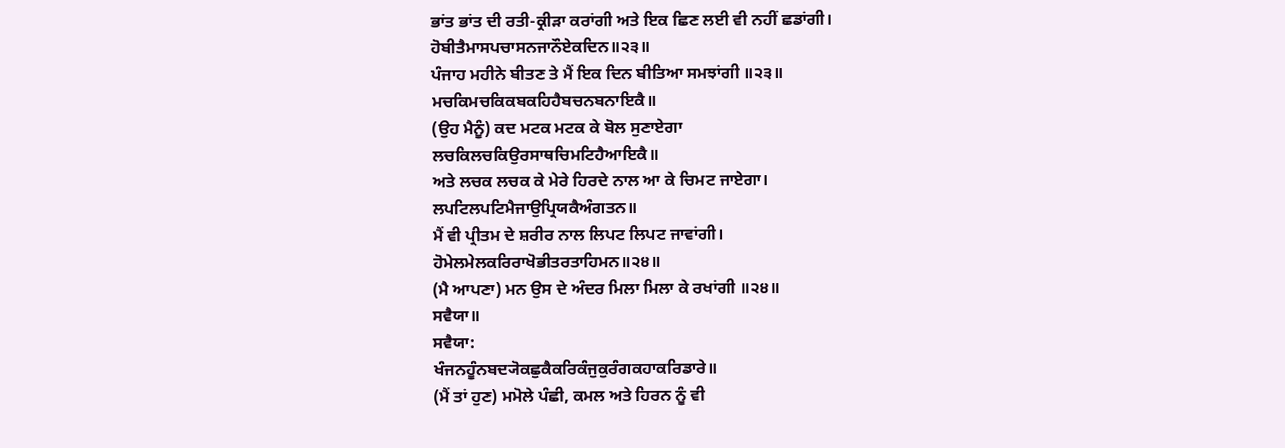ਭਾਂਤ ਭਾਂਤ ਦੀ ਰਤੀ-ਕ੍ਰੀੜਾ ਕਰਾਂਗੀ ਅਤੇ ਇਕ ਛਿਣ ਲਈ ਵੀ ਨਹੀਂ ਛਡਾਂਗੀ।
ਹੋਬੀਤੈਮਾਸਪਚਾਸਨਜਾਨੌਏਕਦਿਨ॥੨੩॥
ਪੰਜਾਹ ਮਹੀਨੇ ਬੀਤਣ ਤੇ ਮੈਂ ਇਕ ਦਿਨ ਬੀਤਿਆ ਸਮਝਾਂਗੀ ॥੨੩॥
ਮਚਕਿਮਚਕਿਕਬਕਹਿਹੈਬਚਨਬਨਾਇਕੈ॥
(ਉਹ ਮੈਨੂੰ) ਕਦ ਮਟਕ ਮਟਕ ਕੇ ਬੋਲ ਸੁਣਾਏਗਾ
ਲਚਕਿਲਚਕਿਉਰਸਾਥਚਿਮਟਿਹੈਆਇਕੈ॥
ਅਤੇ ਲਚਕ ਲਚਕ ਕੇ ਮੇਰੇ ਹਿਰਦੇ ਨਾਲ ਆ ਕੇ ਚਿਮਟ ਜਾਏਗਾ।
ਲਪਟਿਲਪਟਿਮੈਜਾਉਪ੍ਰਿਯਕੈਅੰਗਤਨ॥
ਮੈਂ ਵੀ ਪ੍ਰੀਤਮ ਦੇ ਸ਼ਰੀਰ ਨਾਲ ਲਿਪਟ ਲਿਪਟ ਜਾਵਾਂਗੀ।
ਹੋਮੇਲਮੇਲਕਰਿਰਾਖੋਭੀਤਰਤਾਹਿਮਨ॥੨੪॥
(ਮੈ ਆਪਣਾ) ਮਨ ਉਸ ਦੇ ਅੰਦਰ ਮਿਲਾ ਮਿਲਾ ਕੇ ਰਖਾਂਗੀ ॥੨੪॥
ਸਵੈਯਾ॥
ਸਵੈਯਾ:
ਖੰਜਨਹੂੰਨਬਦ੍ਯੋਕਛੁਕੈਕਰਿਕੰਜੁਕੁਰੰਗਕਹਾਕਰਿਡਾਰੇ॥
(ਮੈਂ ਤਾਂ ਹੁਣ) ਮਮੋਲੇ ਪੰਛੀ, ਕਮਲ ਅਤੇ ਹਿਰਨ ਨੂੰ ਵੀ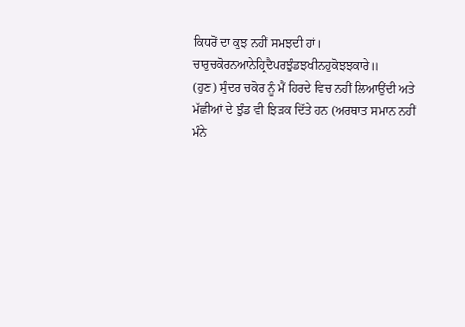ਕਿਧਰੋਂ ਦਾ ਕੁਝ ਨਹੀਂ ਸਮਝਦੀ ਹਾਂ।
ਚਾਰੁਚਕੋਰਨਆਨੇਹ੍ਰਿਦੈਪਰਝੁੰਡਝਖੀਨਹੁਕੋਝਝਕਾਰੇ॥
(ਹੁਣ) ਸੁੰਦਰ ਚਕੋਰ ਨੂੰ ਮੈਂ ਹਿਰਦੇ ਵਿਚ ਨਹੀਂ ਲਿਆਉਂਦੀ ਅਤੇ ਮੱਛੀਆਂ ਦੇ ਝੁੰਡ ਵੀ ਝਿੜਕ ਦਿੱਤੇ ਹਨ (ਅਰਥਾਤ ਸਮਾਨ ਨਹੀਂ ਮੰਨੇ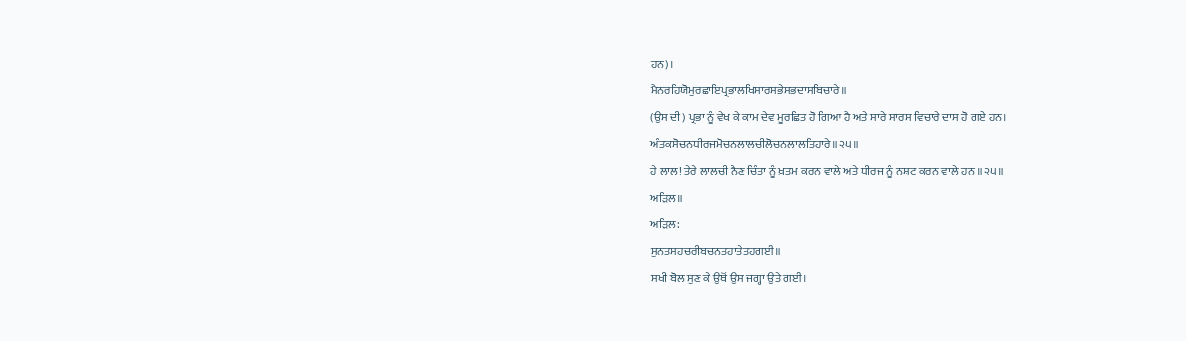ਹਨ)।
ਮੈਨਰਹਿਯੋਮੁਰਛਾਇਪ੍ਰਭਾਲਖਿਸਾਰਸਭੇਸਭਦਾਸਬਿਚਾਰੇ॥
(ਉਸ ਦੀ) ਪ੍ਰਭਾ ਨੂੰ ਵੇਖ ਕੇ ਕਾਮ ਦੇਵ ਮੂਰਛਿਤ ਹੋ ਗਿਆ ਹੈ ਅਤੇ ਸਾਰੇ ਸਾਰਸ ਵਿਚਾਰੇ ਦਾਸ ਹੋ ਗਏ ਹਨ।
ਅੰਤਕਸੋਚਨਧੀਰਜਮੋਚਨਲਾਲਚੀਲੋਚਨਲਾਲਤਿਹਾਰੇ॥੨੫॥
ਹੇ ਲਾਲ! ਤੇਰੇ ਲਾਲਚੀ ਨੈਣ ਚਿੰਤਾ ਨੂੰ ਖ਼ਤਮ ਕਰਨ ਵਾਲੇ ਅਤੇ ਧੀਰਜ ਨੂੰ ਨਸ਼ਟ ਕਰਨ ਵਾਲੇ ਹਨ ॥੨੫॥
ਅੜਿਲ॥
ਅੜਿਲ:
ਸੁਨਤਸਹਚਰੀਬਚਨਤਹਾਤੇਤਹਗਈ॥
ਸਖੀ ਬੋਲ ਸੁਣ ਕੇ ਉਥੋਂ ਉਸ ਜਗ੍ਹਾ ਉਤੇ ਗਈ।